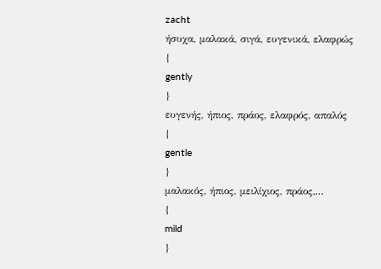zacht
ήσυχα, μαλακά, σιγά, ευγενικά, ελαφρώς
{
gently
}
ευγενής, ήπιος, πράος, ελαφρός, απαλός
{
gentle
}
μαλακός, ήπιος, μειλίχιος, πράος,...
{
mild
}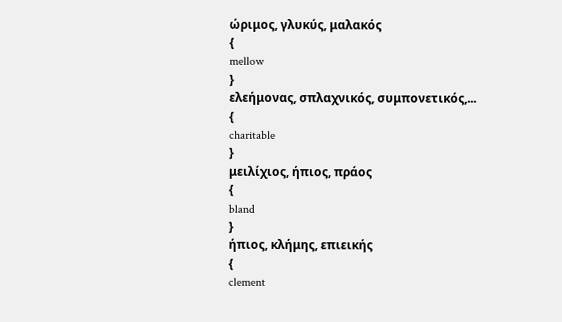ώριμος, γλυκύς, μαλακός
{
mellow
}
ελεήμονας, σπλαχνικός, συμπονετικός,...
{
charitable
}
μειλίχιος, ήπιος, πράος
{
bland
}
ήπιος, κλήμης, επιεικής
{
clement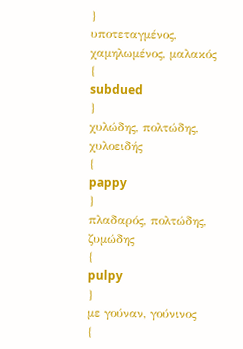}
υποτεταγμένος, χαμηλωμένος, μαλακός
{
subdued
}
χυλώδης, πολτώδης, χυλοειδής
{
pappy
}
πλαδαρός, πολτώδης, ζυμώδης
{
pulpy
}
με γούναν, γούνινος
{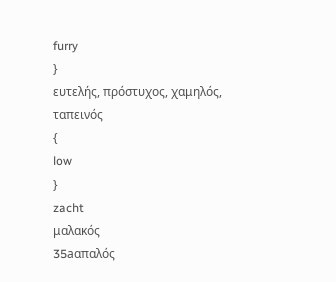furry
}
ευτελής, πρόστυχος, χαμηλός, ταπεινός
{
low
}
zacht
μαλακός
35aαπαλός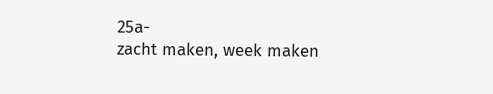25a-
zacht maken, week maken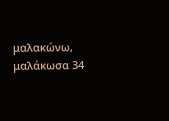μαλακώνω, μαλάκωσα 34